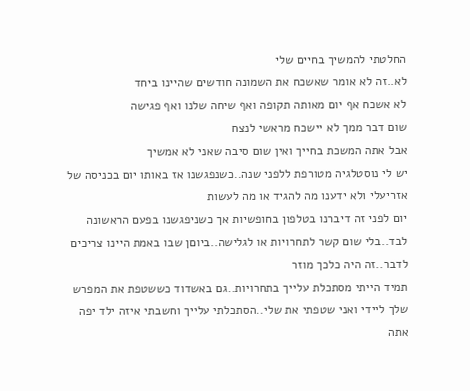החלטתי להמשיך בחיים שלי
לא..זה לא אומר שאשכח את השמונה חודשים שהיינו ביחד
לא אשכח אף יום מאותה תקופה ואף שיחה שלנו ואף פגישה
שום דבר ממך לא יישכח מראשי לנצח
אבל אתה המשכת בחייך ואין שום סיבה שאני לא אמשיך
יש לי נוסטלגיה מטורפת ללפני שנה..כשנפגשנו אז באותו יום בכניסה של אזריעלי ולא ידענו מה להגיד או מה לעשות
יום לפני זה דיברנו בטלפון בחופשיות אך כשניפגשנו בפעם הראשונה לבד..בלי שום קשר לתחרויות או לגלישה..ביוםן שבו באמת היינו צריכים לדבר..זה היה כלכך מוזר
תמיד הייתי מסתכלת עלייך בתחרויות..גם באשדוד כששטפת את המפרש שלך ליידי ואני שטפתי את שלי..הסתכלתי עלייך וחשבתי איזה ילד יפה אתה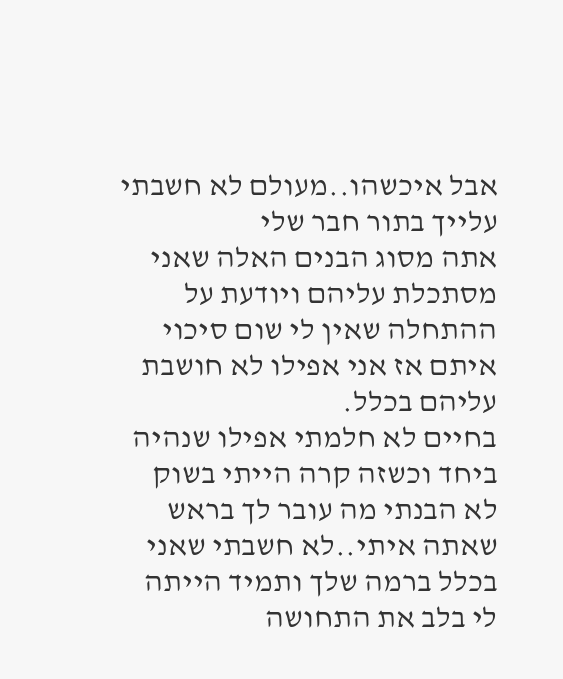אבל איכשהו..מעולם לא חשבתי עלייך בתור חבר שלי
אתה מסוג הבנים האלה שאני מסתכלת עליהם ויודעת על ההתחלה שאין לי שום סיכוי איתם אז אני אפילו לא חושבת עליהם בכלל.
בחיים לא חלמתי אפילו שנהיה ביחד וכשזה קרה הייתי בשוק
לא הבנתי מה עובר לך בראש שאתה איתי..לא חשבתי שאני בכלל ברמה שלך ותמיד הייתה לי בלב את התחושה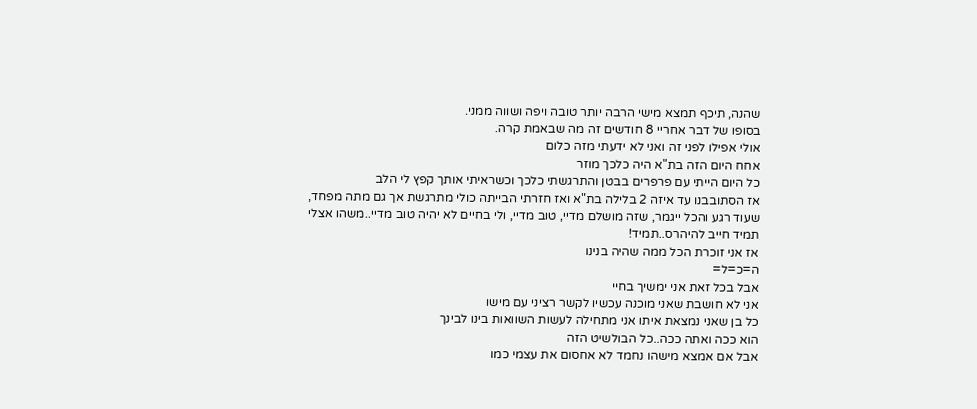שהנה, תיכף תמצא מישי הרבה יותר טובה ויפה ושווה ממני.
בסופו של דבר אחריי 8 חודשים זה מה שבאמת קרה.
אולי אפילו לפני זה ואני לא ידעתי מזה כלום
אחח היום הזה בת"א היה כלכך מוזר
כל היום הייתי עם פרפרים בבטן והתרגשתי כלכך וכשראיתי אותך קפץ לי הלב
אז הסתובבנו עד איזה 2 בלילה בת"א ואז חזרתי הבייתה כולי מתרגשת אך גם מתה מפחד, שעוד רגע והכל ייגמר, שזה מושלם מדיי, טוב מדיי, ולי בחיים לא יהיה טוב מדיי..משהו אצלי תמיד חייב להיהרס..תמיד!
אז אני זוכרת הכל ממה שהיה בנינו
ה=כ=ל=
אבל בכל זאת אני ימשיך בחיי
אני לא חושבת שאני מוכנה עכשיו לקשר רציני עם מישו
כל בן שאני נמצאת איתו אני מתחילה לעשות השוואות בינו לבינך
הוא ככה ואתה ככה..כל הבולשיט הזה
אבל אם אמצא מישהו נחמד לא אחסום את עצמי כמו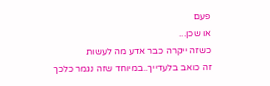פעם
או שכן...
כשזה ייקרה כבר אדע מה לעשות
זה כואב בלעדייך..במיוחד שזה נגמר כלכך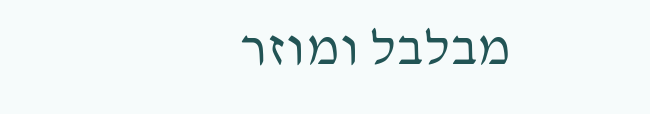מבלבל ומוזר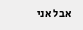אבל אני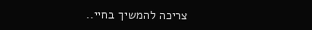צריכה להמשיך בחיי..